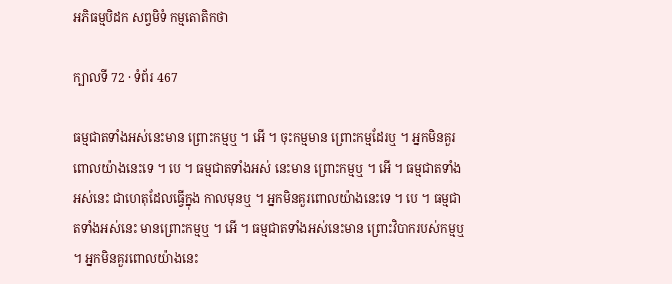អភិធម្មបិដក សព្វមិទំ កម្មតោតិកថា

ក្បាលទី 72 · ទំព័រ 467

ធម្មជាតទាំងអស់នេះមាន ព្រោះកម្មឬ ។ អើ ។ ចុះកម្មមាន ព្រោះកម្មដែរឬ ។ អ្នកមិនគួរពោលយ៉ាងនេះទេ ។ បេ ។ ធម្មជាតទាំងអស់ នេះមាន ព្រោះកម្មឬ ។ អើ ។ ធម្មជាតទាំងអស់នេះ ជាហេតុដែលធ្វើក្នុង កាលមុនឬ ។ អ្នកមិនគួរពោលយ៉ាងនេះទេ ។ បេ ។ ធម្មជាតទាំងអស់នេះ មានព្រោះកម្មឬ ។ អើ ។ ធម្មជាតទាំងអស់នេះមាន ព្រោះវិបាករបស់កម្មឬ ។ អ្នកមិនគួរពោលយ៉ាងនេះ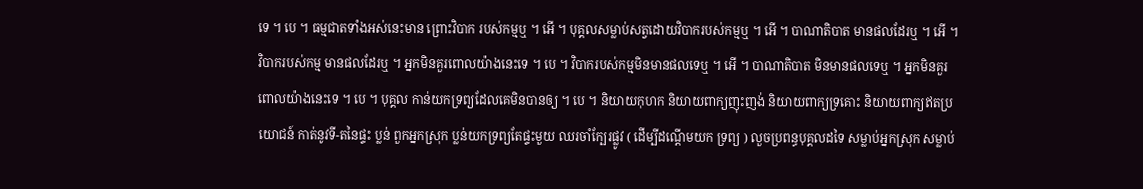ទេ ។ បេ ។ ធម្មជាតទាំងអស់នេះមាន ព្រោះវិបាក របស់កម្មឬ ។ អើ ។ បុគ្គលសម្លាប់សត្វដោយវិបាករបស់កម្មឬ ។ អើ ។ បាណាតិបាត មានផលដែរឬ ។ អើ ។ វិបាករបស់កម្ម មានផលដែរឬ ។ អ្នកមិនគួរពោលយ៉ាងនេះទេ ។ បេ ។ វិបាករបស់កម្មមិនមានផលទេឬ ។ អើ ។ បាណាតិបាត មិនមានផលទេឬ ។ អ្នកមិនគួរពោលយ៉ាងនេះទេ ។ បេ ។ បុគ្គល កាន់យកទ្រព្យដែលគេមិនបានឲ្យ ។ បេ ។ និយាយកុហក និយាយពាក្យញុះញង់ និយាយពាក្យទ្រគោះ និយាយពាក្យឥតប្រយោជន៍ កាត់នូវទី-តនៃផ្ទះ ប្លន់ ពួកអ្នកស្រុក ប្លន់យកទ្រព្យតែផ្ទះមួយ ឈរចាំក្បែរផ្លូវ ( ដើម្បីដណ្តើមយក ទ្រព្យ ) លួចប្រពន្ធបុគ្គលដទៃ សម្លាប់អ្នកស្រុក សម្លាប់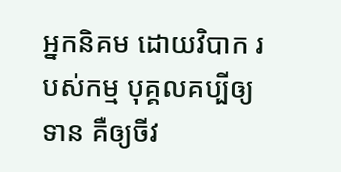អ្នកនិគម ដោយវិបាក របស់កម្ម បុគ្គលគប្បីឲ្យទាន គឺឲ្យចីវ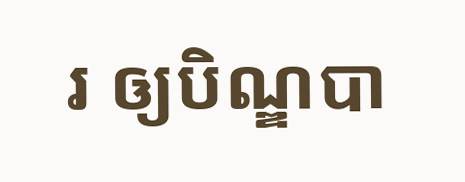រ ឲ្យបិណ្ឌបា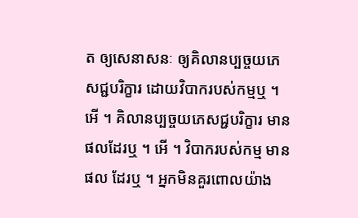ត ឲ្យសេនាសនៈ ឲ្យគិលានប្បច្ចយភេសជ្ជបរិក្ខារ ដោយវិបាករបស់កម្មឬ ។ អើ ។ គិលានប្បច្ចយភេសជ្ជបរិក្ខារ មានផលដែរឬ ។ អើ ។ វិបាករបស់កម្ម មានផល ដែរឬ ។ អ្នកមិនគួរពោលយ៉ាង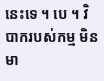នេះទេ ។ បេ ។ វិបាករបស់កម្ម មិនមា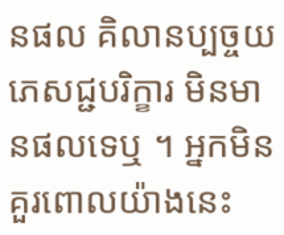នផល គិលានប្បច្ចយភេសជ្ជបរិក្ខារ មិនមានផលទេឬ ។ អ្នកមិន គួរពោលយ៉ាងនេះ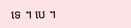ទេ ។ បេ ។